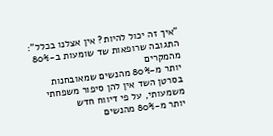"איך זה יכול להיות? אין אצלנו בכלל": התגובה שרופאות שד שומעות ב-80% מהמקרים
יותר מ-80% מהנשים שמאובחנות בסרטן השד אין להן סיפור משפחתי משמעותי, על פי דיווח חדש
יותר מ-80% מהנשים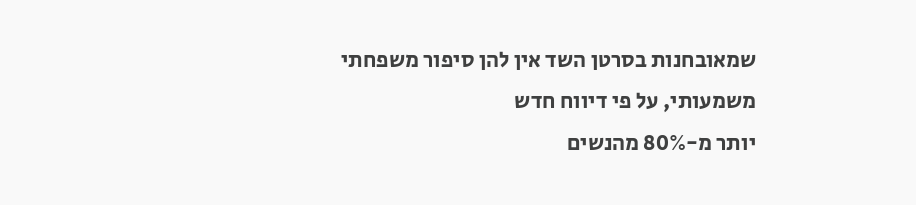שמאובחנות בסרטן השד אין להן סיפור משפחתי משמעותי, על פי דיווח חדש
יותר מ-80% מהנשים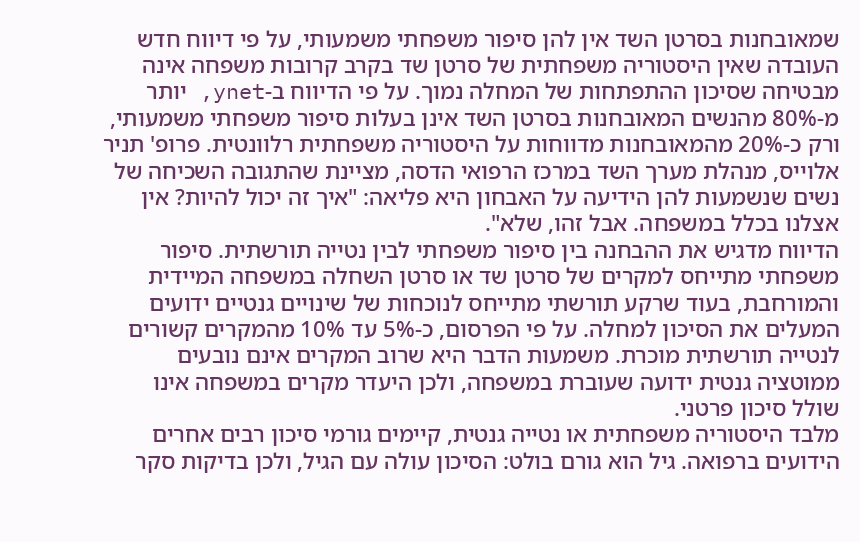שמאובחנות בסרטן השד אין להן סיפור משפחתי משמעותי, על פי דיווח חדש
העובדה שאין היסטוריה משפחתית של סרטן שד בקרב קרובות משפחה אינה מבטיחה שסיכון ההתפתחות של המחלה נמוך. על פי הדיווח ב-ynet, יותר מ-80% מהנשים המאובחנות בסרטן השד אינן בעלות סיפור משפחתי משמעותי, ורק כ-20% מהמאובחנות מדווחות על היסטוריה משפחתית רלוונטית. פרופ' תניר אלוייס, מנהלת מערך השד במרכז הרפואי הדסה, מציינת שהתגובה השכיחה של נשים שנשמעות להן הידיעה על האבחון היא פליאה: "איך זה יכול להיות? אין אצלנו בכלל במשפחה. אבל זהו, שלא".
הדיווח מדגיש את ההבחנה בין סיפור משפחתי לבין נטייה תורשתית. סיפור משפחתי מתייחס למקרים של סרטן שד או סרטן השחלה במשפחה המיידית והמורחבת, בעוד שרקע תורשתי מתייחס לנוכחות של שינויים גנטיים ידועים המעלים את הסיכון למחלה. על פי הפרסום, כ-5% עד 10% מהמקרים קשורים לנטייה תורשתית מוכרת. משמעות הדבר היא שרוב המקרים אינם נובעים ממוטציה גנטית ידועה שעוברת במשפחה, ולכן היעדר מקרים במשפחה אינו שולל סיכון פרטני.
מלבד היסטוריה משפחתית או נטייה גנטית, קיימים גורמי סיכון רבים אחרים הידועים ברפואה. גיל הוא גורם בולט: הסיכון עולה עם הגיל, ולכן בדיקות סקר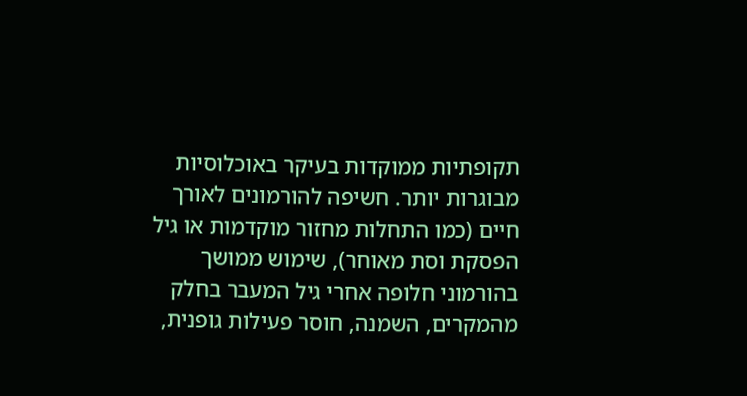תקופתיות ממוקדות בעיקר באוכלוסיות מבוגרות יותר. חשיפה להורמונים לאורך חיים (כמו התחלות מחזור מוקדמות או גיל הפסקת וסת מאוחר), שימוש ממושך בהורמוני חלופה אחרי גיל המעבר בחלק מהמקרים, השמנה, חוסר פעילות גופנית,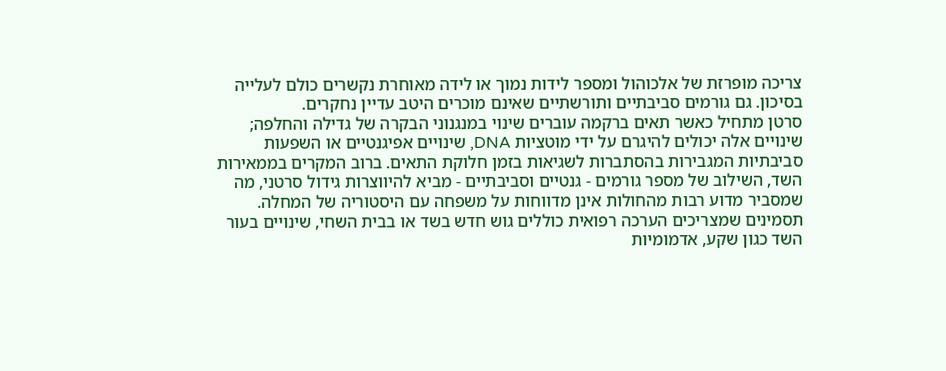צריכה מופרזת של אלכוהול ומספר לידות נמוך או לידה מאוחרת נקשרים כולם לעלייה בסיכון. גם גורמים סביבתיים ותורשתיים שאינם מוכרים היטב עדיין נחקרים.
סרטן מתחיל כאשר תאים ברקמה עוברים שינוי במנגנוני הבקרה של גדילה והחלפה; שינויים אלה יכולים להיגרם על ידי מוטציות DNA, שינויים אפיגנטיים או השפעות סביבתיות המגבירות בהסתברות לשגיאות בזמן חלוקת התאים. ברוב המקרים בממאירות השד, השילוב של מספר גורמים - גנטיים וסביבתיים - מביא להיווצרות גידול סרטני, מה שמסביר מדוע רבות מהחולות אינן מדווחות על משפחה עם היסטוריה של המחלה.
תסמינים שמצריכים הערכה רפואית כוללים גוש חדש בשד או בבית השחי, שינויים בעור השד כגון שקע, אדמומיות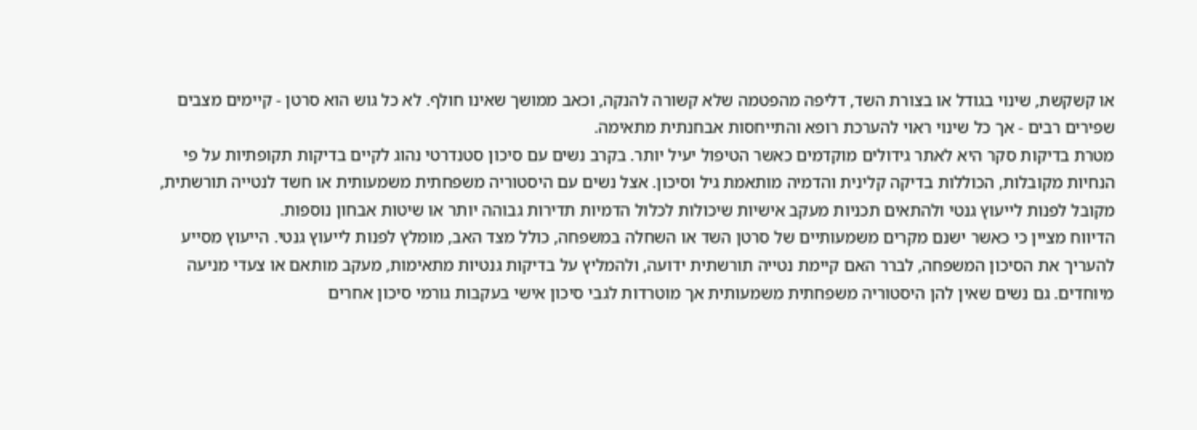או קשקשת, שינוי בגודל או בצורת השד, דליפה מהפטמה שלא קשורה להנקה, וכאב ממושך שאינו חולף. לא כל גוש הוא סרטן - קיימים מצבים שפירים רבים - אך כל שינוי ראוי להערכת רופא והתייחסות אבחנתית מתאימה.
מטרת בדיקות סקר היא לאתר גידולים מוקדמים כאשר הטיפול יעיל יותר. בקרב נשים עם סיכון סטנדרטי נהוג לקיים בדיקות תקופתיות על פי הנחיות מקובלות, הכוללות בדיקה קלינית והדמיה מותאמת גיל וסיכון. אצל נשים עם היסטוריה משפחתית משמעותית או חשד לנטייה תורשתית, מקובל לפנות לייעוץ גנטי ולהתאים תכניות מעקב אישיות שיכולות לכלול הדמיות תדירות גבוהה יותר או שיטות אבחון נוספות.
הדיווח מציין כי כאשר ישנם מקרים משמעותיים של סרטן השד או השחלה במשפחה, כולל מצד האב, מומלץ לפנות לייעוץ גנטי. הייעוץ מסייע להעריך את הסיכון המשפחה, לברר האם קיימת נטייה תורשתית ידועה, ולהמליץ על בדיקות גנטיות מתאימות, מעקב מותאם או צעדי מניעה מיוחדים. גם נשים שאין להן היסטוריה משפחתית משמעותית אך מוטרדות לגבי סיכון אישי בעקבות גורמי סיכון אחרים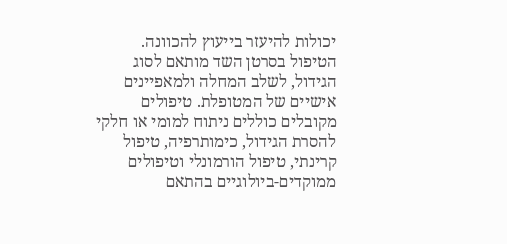יכולות להיעזר בייעוץ להכוונה.
הטיפול בסרטן השד מותאם לסוג הגידול, לשלב המחלה ולמאפיינים אישיים של המטופלת. טיפולים מקובלים כוללים ניתוח למומי או חלקי להסרת הגידול, כימותרפיה, טיפול קרינתי, טיפול הורמונלי וטיפולים ממוקדים-ביולוגיים בהתאם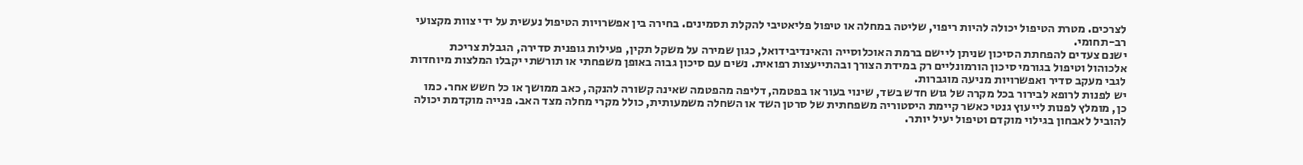לצרכים. מטרת הטיפול יכולה להיות ריפוי, שליטה במחלה או טיפול פליאטיבי להקלת תסמינים. בחירה בין אפשרויות הטיפול נעשית על ידי צוות מקצועי רב-תחומי.
ישנם צעדים להפחתת הסיכון שניתן ליישם ברמת האוכלוסייה והאינדיבידואל, כגון שמירה על משקל תקין, פעילות גופנית סדירה, הגבלת צריכת אלכוהול וטיפול בגורמי סיכון הורמונליים רק במידת הצורך ובהתייעצות רפואית. נשים עם סיכון גבוה באופן משפחתי או תורשתי יקבלו המלצות מיוחדות לגבי מעקב סדיר ואפשרויות מניעה מוגברות.
יש לפנות לרופא לבירור בכל מקרה של גוש חדש בשד, שינוי בעור או בפטמה, דליפה מהפטמה שאינה קשורה להנקה, כאב ממושך או כל חשש אחר. כמו כן, מומלץ לפנות לייעוץ גנטי כאשר קיימת היסטוריה משפחתית של סרטן השד או השחלה משמעותית, כולל מקרי מחלה מצד האב. פנייה מוקדמת יכולה להוביל לאבחון בגילוי מוקדם וטיפול יעיל יותר.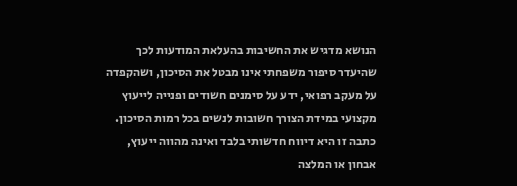הנושא מדגיש את החשיבות בהעלאת המודעות לכך שהיעדר סיפור משפחתי אינו מבטל את הסיכון, ושהקפדה על מעקב רפואי, ידע על סימנים חשודים ופנייה לייעוץ מקצועי במידת הצורך חשובות לנשים בכל רמות הסיכון.
כתבה זו היא דיווח חדשותי בלבד ואינה מהווה ייעוץ, אבחון או המלצה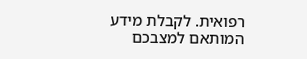רפואית. לקבלת מידע המותאם למצבכם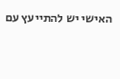האישי יש להתייעץ עם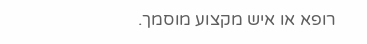רופא או איש מקצוע מוסמך.